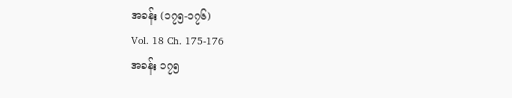အခန်း (၁၇၅-၁၇၆)
Vol. 18 Ch. 175-176
အခန်း ၁၇၅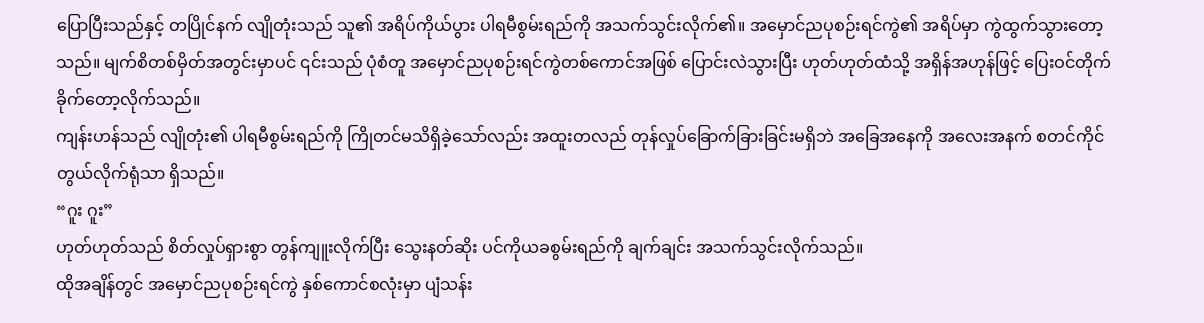ပြောပြီးသည်နှင့် တပြိုင်နက် လျိုတုံးသည် သူ၏ အရိပ်ကိုယ်ပွား ပါရမီစွမ်းရည်ကို အသက်သွင်းလိုက်၏။ အမှောင်ညပုစဉ်းရင်ကွဲ၏ အရိပ်မှာ ကွဲထွက်သွားတော့သည်။ မျက်စိတစ်မှိတ်အတွင်းမှာပင် ၎င်းသည် ပုံစံတူ အမှောင်ညပုစဉ်းရင်ကွဲတစ်ကောင်အဖြစ် ပြောင်းလဲသွားပြီး ဟုတ်ဟုတ်ထံသို့ အရှိန်အဟုန်ဖြင့် ပြေးဝင်တိုက်ခိုက်တော့လိုက်သည်။
ကျန်းဟန်သည် လျိုတုံး၏ ပါရမီစွမ်းရည်ကို ကြိုတင်မသိရှိခဲ့သော်လည်း အထူးတလည် တုန်လှုပ်ခြောက်ခြားခြင်းမရှိဘဲ အခြေအနေကို အလေးအနက် စတင်ကိုင်တွယ်လိုက်ရုံသာ ရှိသည်။
“ဂူး ဂူး”
ဟုတ်ဟုတ်သည် စိတ်လှုပ်ရှားစွာ တွန်ကျူးလိုက်ပြီး သွေးနတ်ဆိုး ပင်ကိုယခစွမ်းရည်ကို ချက်ချင်း အသက်သွင်းလိုက်သည်။
ထိုအချိန်တွင် အမှောင်ညပုစဉ်းရင်ကွဲ နှစ်ကောင်စလုံးမှာ ပျံသန်း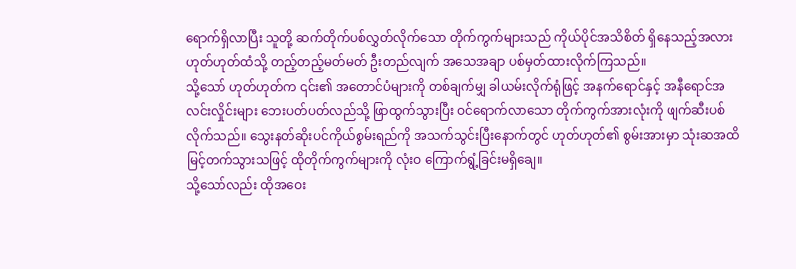ရောက်ရှိလာပြီး သူတို့ ဆက်တိုက်ပစ်လွှတ်လိုက်သော တိုက်ကွက်များသည် ကိုယ်ပိုင်အသိစိတ် ရှိနေသည့်အလား ဟုတ်ဟုတ်ထံသို့ တည့်တည့်မတ်မတ် ဦးတည်လျက် အသေအချာ ပစ်မှတ်ထားလိုက်ကြသည်။
သို့သော် ဟုတ်ဟုတ်က ၎င်း၏ အတောင်ပံများကို တစ်ချက်မျှ ခါယမ်းလိုက်ရုံဖြင့် အနက်ရောင်နှင့် အနီရောင်အလင်းလှိုင်းများ ဘေးပတ်ပတ်လည်သို့ ဖြာထွက်သွားပြီး ဝင်ရောက်လာသော တိုက်ကွက်အားလုံးကို ဖျက်ဆီးပစ်လိုက်သည်။ သွေးနတ်ဆိုးပင်ကိုယ်စွမ်းရည်ကို အသက်သွင်းပြီးနောက်တွင် ဟုတ်ဟုတ်၏ စွမ်းအားမှာ သုံးဆအထိ မြင့်တက်သွားသဖြင့် ထိုတိုက်ကွက်များကို လုံးဝ ကြောက်ရွံ့ခြင်းမရှိချေ။
သို့သော်လည်း ထိုအဝေး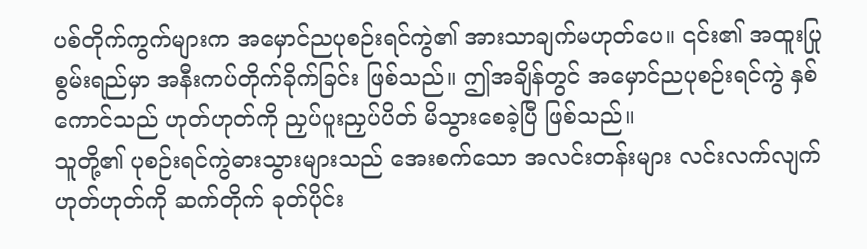ပစ်တိုက်ကွက်များက အမှောင်ညပုစဉ်းရင်ကွဲ၏ အားသာချက်မဟုတ်ပေ။ ၎င်း၏ အထူးပြုစွမ်းရည်မှာ အနီးကပ်တိုက်ခိုက်ခြင်း ဖြစ်သည်။ ဤအချိန်တွင် အမှောင်ညပုစဉ်းရင်ကွဲ နှစ်ကောင်သည် ဟုတ်ဟုတ်ကို ညှပ်ပူးညှပ်ပိတ် မိသွားစေခဲ့ပြီ ဖြစ်သည်။
သူတို့၏ ပုစဉ်းရင်ကွဲဓားသွားများသည် အေးစက်သော အလင်းတန်းများ လင်းလက်လျက် ဟုတ်ဟုတ်ကို ဆက်တိုက် ခုတ်ပိုင်း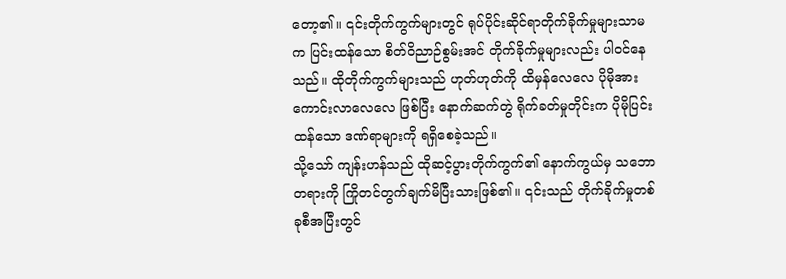တော့၏။ ၎င်းတိုက်ကွက်များတွင် ရုပ်ပိုင်းဆိုင်ရာတိုက်ခိုက်မှုများသာမက ပြင်းထန်သော စိတ်ဝိညာဉ်စွမ်းအင် တိုက်ခိုက်မှုများလည်း ပါဝင်နေသည်။ ထိုတိုက်ကွက်များသည် ဟုတ်ဟုတ်ကို ထိမှန်လေလေ ပိုမိုအားကောင်းလာလေလေ ဖြစ်ပြီး နောက်ဆက်တွဲ ရိုက်ခတ်မှုတိုင်းက ပိုမိုပြင်းထန်သော ဒဏ်ရာများကို ရရှိစေခဲ့သည်။
သို့သော် ကျန်းဟန်သည် ထိုဆင့်ပွားတိုက်ကွက်၏ နောက်ကွယ်မှ သဘောတရားကို ကြိုတင်တွက်ချက်မိပြီးသားဖြစ်၏။ ၎င်းသည် တိုက်ခိုက်မှုတစ်ခုစီအပြီးတွင်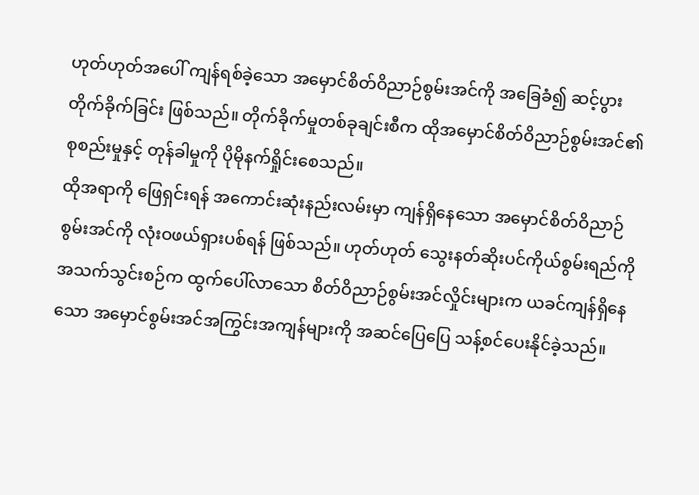ဟုတ်ဟုတ်အပေါ် ကျန်ရစ်ခဲ့သော အမှောင်စိတ်ဝိညာဉ်စွမ်းအင်ကို အခြေခံ၍ ဆင့်ပွားတိုက်ခိုက်ခြင်း ဖြစ်သည်။ တိုက်ခိုက်မှုတစ်ခုချင်းစီက ထိုအမှောင်စိတ်ဝိညာဉ်စွမ်းအင်၏ စုစည်းမှုနှင့် တုန်ခါမှုကို ပိုမိုနက်ရှိုင်းစေသည်။
ထိုအရာကို ဖြေရှင်းရန် အကောင်းဆုံးနည်းလမ်းမှာ ကျန်ရှိနေသော အမှောင်စိတ်ဝိညာဉ်စွမ်းအင်ကို လုံးဝဖယ်ရှားပစ်ရန် ဖြစ်သည်။ ဟုတ်ဟုတ် သွေးနတ်ဆိုးပင်ကိုယ်စွမ်းရည်ကို အသက်သွင်းစဉ်က ထွက်ပေါ်လာသော စိတ်ဝိညာဉ်စွမ်းအင်လှိုင်းများက ယခင်ကျန်ရှိနေသော အမှောင်စွမ်းအင်အကြွင်းအကျန်များကို အဆင်ပြေပြေ သန့်စင်ပေးနိုင်ခဲ့သည်။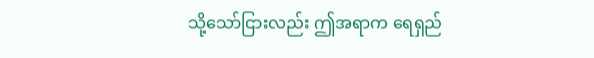သို့သော်ငြားလည်း ဤအရာက ရေရှည်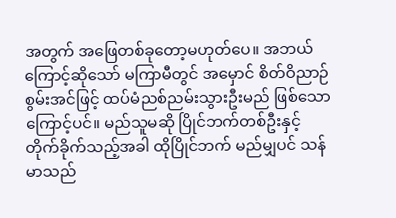အတွက် အဖြေတစ်ခုတော့မဟုတ်ပေ။ အဘယ်ကြောင့်ဆိုသော် မကြာမီတွင် အမှောင် စိတ်ဝိညာဉ်စွမ်းအင်ဖြင့် ထပ်မံညစ်ညမ်းသွားဦးမည် ဖြစ်သောကြောင့်ပင်။ မည်သူမဆို ပြိုင်ဘက်တစ်ဦးနှင့် တိုက်ခိုက်သည့်အခါ ထိုပြိုင်ဘက် မည်မျှပင် သန်မာသည်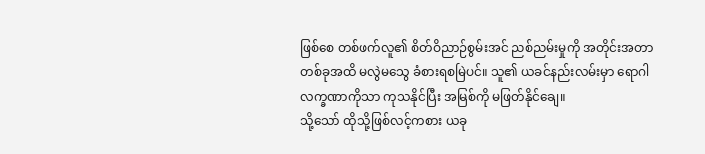ဖြစ်စေ တစ်ဖက်လူ၏ စိတ်ဝိညာဉ်စွမ်းအင် ညစ်ညမ်းမှုကို အတိုင်းအတာတစ်ခုအထိ မလွဲမသွေ ခံစားရစမြဲပင်။ သူ၏ ယခင်နည်းလမ်းမှာ ရောဂါလက္ခဏာကိုသာ ကုသနိုင်ပြီး အမြစ်ကို မဖြတ်နိုင်ချေ။
သို့သော် ထိုသို့ဖြစ်လင့်ကစား ယခု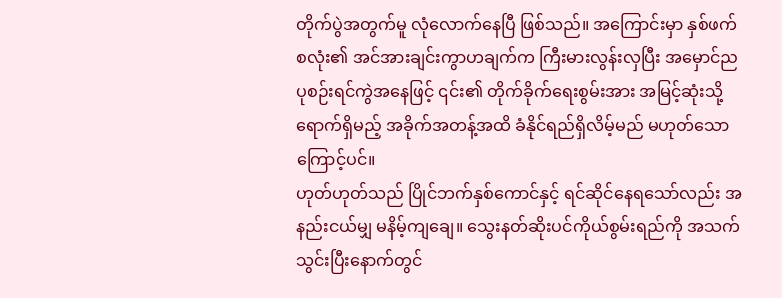တိုက်ပွဲအတွက်မူ လုံလောက်နေပြီ ဖြစ်သည်။ အကြောင်းမှာ နှစ်ဖက်စလုံး၏ အင်အားချင်းကွာဟချက်က ကြီးမားလွန်းလှပြီး အမှောင်ညပုစဉ်းရင်ကွဲအနေဖြင့် ၎င်း၏ တိုက်ခိုက်ရေးစွမ်းအား အမြင့်ဆုံးသို့ ရောက်ရှိမည့် အခိုက်အတန့်အထိ ခံနိုင်ရည်ရှိလိမ့်မည် မဟုတ်သောကြောင့်ပင်။
ဟုတ်ဟုတ်သည် ပြိုင်ဘက်နှစ်ကောင်နှင့် ရင်ဆိုင်နေရသော်လည်း အနည်းငယ်မျှ မနိမ့်ကျချေ။ သွေးနတ်ဆိုးပင်ကိုယ်စွမ်းရည်ကို အသက်သွင်းပြီးနောက်တွင်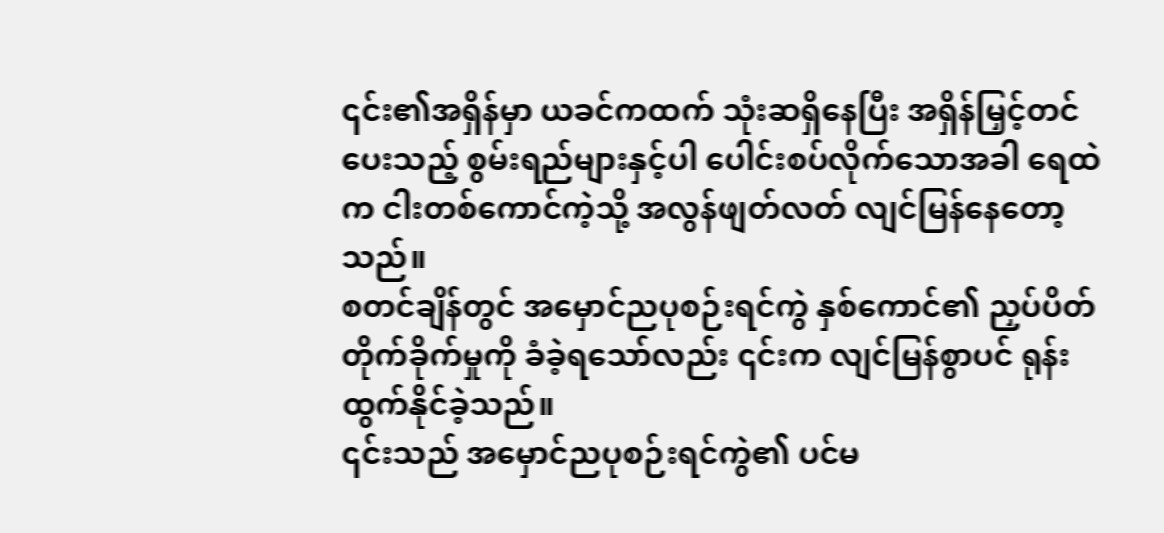၎င်း၏အရှိန်မှာ ယခင်ကထက် သုံးဆရှိနေပြီး အရှိန်မြှင့်တင်ပေးသည့် စွမ်းရည်များနှင့်ပါ ပေါင်းစပ်လိုက်သောအခါ ရေထဲက ငါးတစ်ကောင်ကဲ့သို့ အလွန်ဖျတ်လတ် လျင်မြန်နေတော့သည်။
စတင်ချိန်တွင် အမှောင်ညပုစဉ်းရင်ကွဲ နှစ်ကောင်၏ ညှပ်ပိတ်တိုက်ခိုက်မှုကို ခံခဲ့ရသော်လည်း ၎င်းက လျင်မြန်စွာပင် ရုန်းထွက်နိုင်ခဲ့သည်။
၎င်းသည် အမှောင်ညပုစဉ်းရင်ကွဲ၏ ပင်မ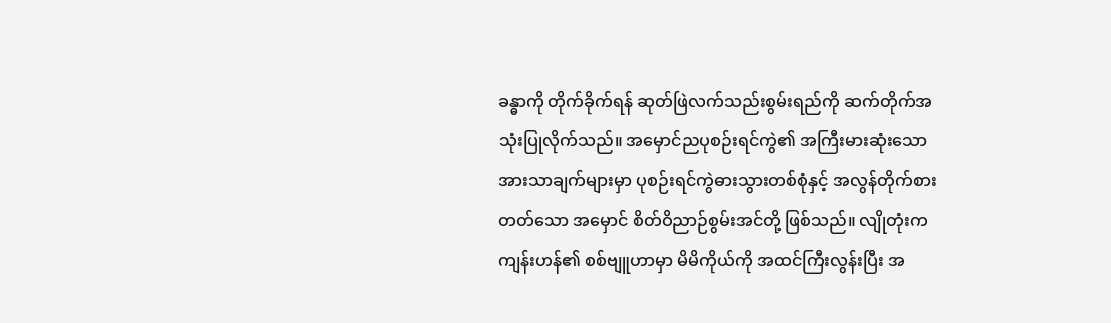ခန္ဓာကို တိုက်ခိုက်ရန် ဆုတ်ဖြဲလက်သည်းစွမ်းရည်ကို ဆက်တိုက်အသုံးပြုလိုက်သည်။ အမှောင်ညပုစဉ်းရင်ကွဲ၏ အကြီးမားဆုံးသော အားသာချက်များမှာ ပုစဉ်းရင်ကွဲဓားသွားတစ်စုံနှင့် အလွန်တိုက်စားတတ်သော အမှောင် စိတ်ဝိညာဉ်စွမ်းအင်တို့ ဖြစ်သည်။ လျိုတုံးက ကျန်းဟန်၏ စစ်ဗျူဟာမှာ မိမိကိုယ်ကို အထင်ကြီးလွန်းပြီး အ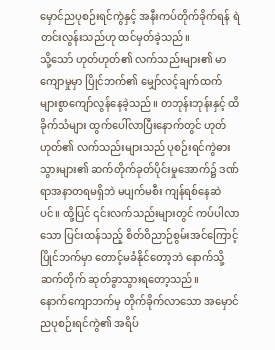မှောင်ညပုစဉ်းရင်ကွဲနှင့် အနီးကပ်တိုက်ခိုက်ရန် ရဲတင်းလွန်းသည်ဟု ထင်မှတ်ခဲ့သည်။
သို့သော် ဟုတ်ဟုတ်၏ လက်သည်းများ၏ မာကျောမှုမှာ ပြိုင်ဘက်၏ မျှော်လင့်ချက်ထက် များစွာကျော်လွန်နေခဲ့သည်။ တဘုန်းဘုန်းနှင့် ထိခိုက်သံများ ထွက်ပေါ်လာပြီးနောက်တွင် ဟုတ်ဟုတ်၏ လက်သည်းများသည် ပုစဉ်းရင်ကွဲဓားသွားများ၏ ဆက်တိုက်ခုတ်ပိုင်းမှုအောက်၌ ဒဏ်ရာအနာတရမရှိဘဲ မပျက်မစီး ကျန်ရစ်နေဆဲပင်။ ထို့ပြင် ၎င်းလက်သည်းများတွင် ကပ်ပါလာသော ပြင်းထန်သည့် စိတ်ဝိညာဉ်စွမ်းအင်ကြောင့် ပြိုင်ဘက်မှာ တောင့်မခံနိုင်တော့ဘဲ နောက်သို့ ဆက်တိုက် ဆုတ်ခွာသွားရတော့သည်။
နောက်ကျောဘက်မှ တိုက်ခိုက်လာသော အမှောင်ညပုစဉ်းရင်ကွဲ၏ အရိပ်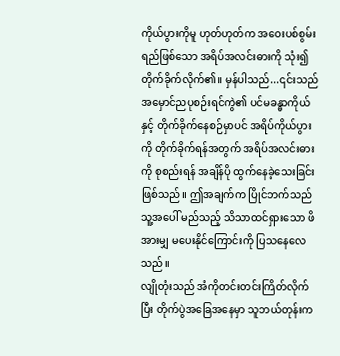ကိုယ်ပွားကိုမူ ဟုတ်ဟုတ်က အဝေးပစ်စွမ်းရည်ဖြစ်သော အရိပ်အလင်းဓားကို သုံး၍ တိုက်ခိုက်လိုက်၏။ မှန်ပါသည်...၎င်းသည် အမှောင်ညပုစဉ်းရင်ကွဲ၏ ပင်မခန္ဓာကိုယ်နှင့် တိုက်ခိုက်နေစဉ်မှာပင် အရိပ်ကိုယ်ပွားကို တိုက်ခိုက်ရန်အတွက် အရိပ်အလင်းဓားကို စုစည်းရန် အချိန်ပို ထွက်နေခဲ့သေးခြင်းဖြစ်သည်။ ဤအချက်က ပြိုင်ဘက်သည် သူ့အပေါ် မည်သည့် သိသာထင်ရှားသော ဖိအားမျှ မပေးနိုင်ကြောင်းကို ပြသနေလေသည်။
လျိုတုံးသည် အံကိုတင်းတင်းကြိတ်လိုက်ပြီး တိုက်ပွဲအခြေအနေမှာ သူဘယ်တုန်းက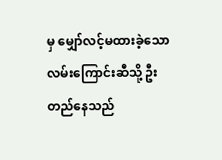မှ မျှော်လင့်မထားခဲ့သော လမ်းကြောင်းဆီသို့ ဦးတည်နေသည်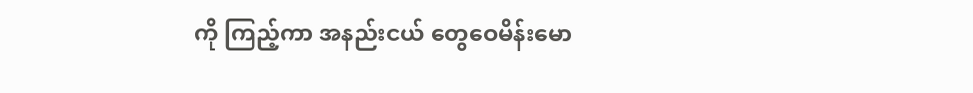ကို ကြည့်ကာ အနည်းငယ် တွေဝေမိန်းမော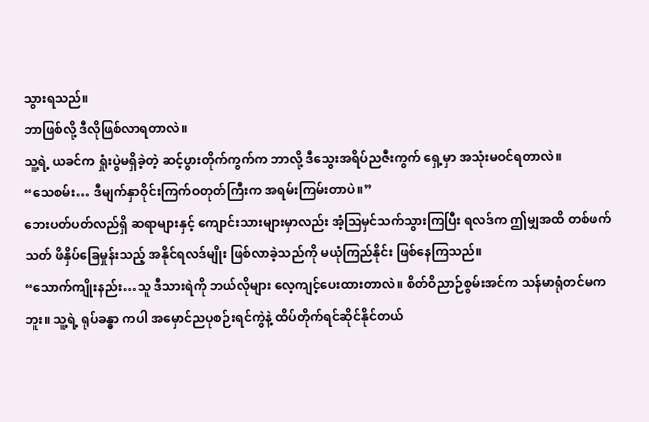သွားရသည်။
ဘာဖြစ်လို့ ဒီလိုဖြစ်လာရတာလဲ။
သူ့ရဲ့ ယခင်က ရှုံးပွဲမရှိခဲ့တဲ့ ဆင့်ပွားတိုက်ကွက်က ဘာလို့ ဒီသွေးအရိပ်ညဇီးကွက် ရှေ့မှာ အသုံးမဝင်ရတာလဲ။
“သေစမ်း… ဒီမျက်နှာဝိုင်းကြက်ဝတုတ်ကြီးက အရမ်းကြမ်းတာပဲ။”
ဘေးပတ်ပတ်လည်ရှိ ဆရာများနှင့် ကျောင်းသားများမှာလည်း အံ့ဩမှင်သက်သွားကြပြီး ရလဒ်က ဤမျှအထိ တစ်ဖက်သတ် ဖိနှိပ်ခြေမှုန်းသည့် အနိုင်ရလဒ်မျိုး ဖြစ်လာခဲ့သည်ကို မယုံကြည်နိုင်း ဖြစ်နေကြသည်။
“သောက်ကျိုးနည်း…သူ ဒီသားရဲကို ဘယ်လိုများ လေ့ကျင့်ပေးထားတာလဲ။ စိတ်ဝိညာဉ်စွမ်းအင်က သန်မာရုံတင်မကဘူး။ သူ့ရဲ့ ရုပ်ခန္ဓာ ကပါ အမှောင်ညပုစဉ်းရင်ကွဲနဲ့ ထိပ်တိုက်ရင်ဆိုင်နိုင်တယ်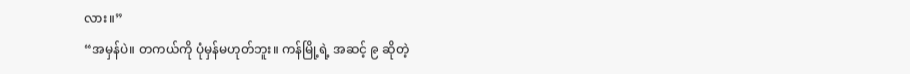လား။”
“အမှန်ပဲ။ တကယ်ကို ပုံမှန်မဟုတ်ဘူး။ ကန်မြို့ရဲ့ အဆင့် ၉ ဆိုတဲ့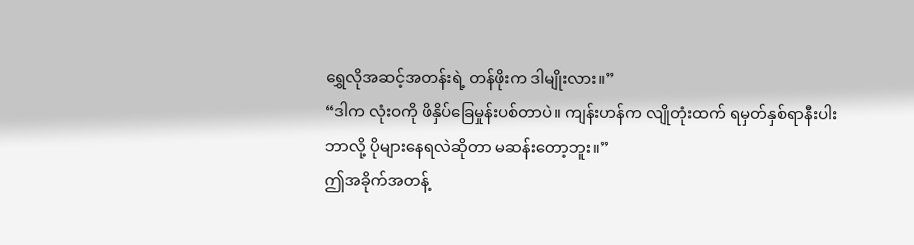ရွှေလိုအဆင့်အတန်းရဲ့ တန်ဖိုးက ဒါမျိုးလား။”
“ဒါက လုံးဝကို ဖိနှိပ်ခြေမှုန်းပစ်တာပဲ။ ကျန်းဟန်က လျိုတုံးထက် ရမှတ်နှစ်ရာနီးပါး ဘာလို့ ပိုများနေရလဲဆိုတာ မဆန်းတော့ဘူး။”
ဤအခိုက်အတန့်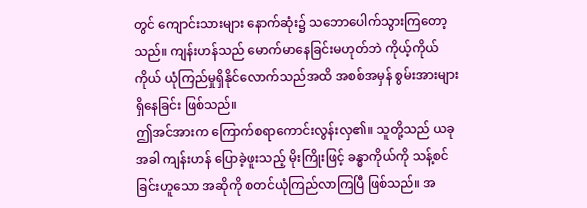တွင် ကျောင်းသားများ နောက်ဆုံး၌ သဘောပေါက်သွားကြတော့သည်။ ကျန်းဟန်သည် မောက်မာနေခြင်းမဟုတ်ဘဲ ကိုယ့်ကိုယ်ကိုယ် ယုံကြည်မှုရှိနိုင်လောက်သည်အထိ အစစ်အမှန် စွမ်းအားများ ရှိနေခြင်း ဖြစ်သည်။
ဤအင်အားက ကြောက်စရာကောင်းလွန်းလှ၏။ သူတို့သည် ယခုအခါ ကျန်းဟန် ပြောခဲ့ဖူးသည့် မိုးကြိုးဖြင့် ခန္ဓာကိုယ်ကို သန့်စင်ခြင်းဟူသော အဆိုကို စတင်ယုံကြည်လာကြပြီ ဖြစ်သည်။ အ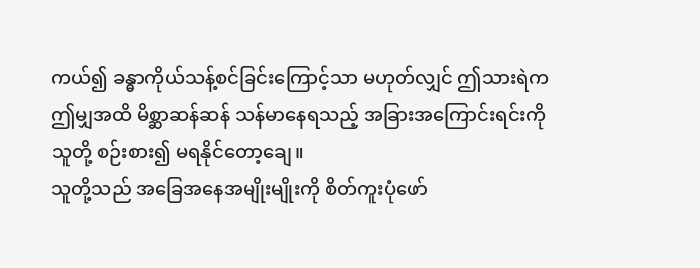ကယ်၍ ခန္ဓာကိုယ်သန့်စင်ခြင်းကြောင့်သာ မဟုတ်လျှင် ဤသားရဲက ဤမျှအထိ မိစ္ဆာဆန်ဆန် သန်မာနေရသည့် အခြားအကြောင်းရင်းကို သူတို့ စဉ်းစား၍ မရနိုင်တော့ချေ။
သူတို့သည် အခြေအနေအမျိုးမျိုးကို စိတ်ကူးပုံဖော်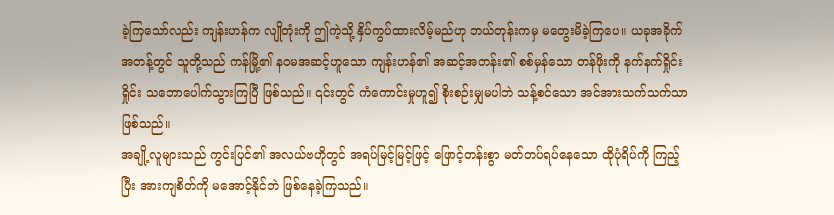ခဲ့ကြသော်လည်း ကျန်းဟန်က လျိုတုံးကို ဤကဲ့သို့ နှိပ်ကွပ်ထားလိမ့်မည်ဟု ဘယ်တုန်းကမှ မတွေးမိခဲ့ကြပေ။ ယခုအခိုက်အတန့်တွင် သူတို့သည် ကန်မြို့၏ နဝမအဆင့်ဟူသော ကျန်းဟန်၏ အဆင့်အတန်း၏ စစ်မှန်သော တန်ဖိုးကို နက်နက်ရှိုင်းရှိုင်း သဘောပေါက်သွားကြပြီ ဖြစ်သည်။ ၎င်းတွင် ကံကောင်းမှုဟူ၍ စိုးစဉ်းမျှမပါဘဲ သန့်စင်သော အင်အားသက်သက်သာ ဖြစ်သည်။
အချို့လူများသည် ကွင်းပြင်၏ အလယ်ဗဟိုတွင် အရပ်မြင့်မြင့်ဖြင့် ဖြောင့်တန်းစွာ မတ်တပ်ရပ်နေသော ထိုပုံရိပ်ကို ကြည့်ပြီး အားကျစိတ်ကို မအောင့်နိုင်ဘဲ ဖြစ်နေခဲ့ကြသည်။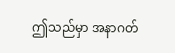ဤသည်မှာ အနာဂတ်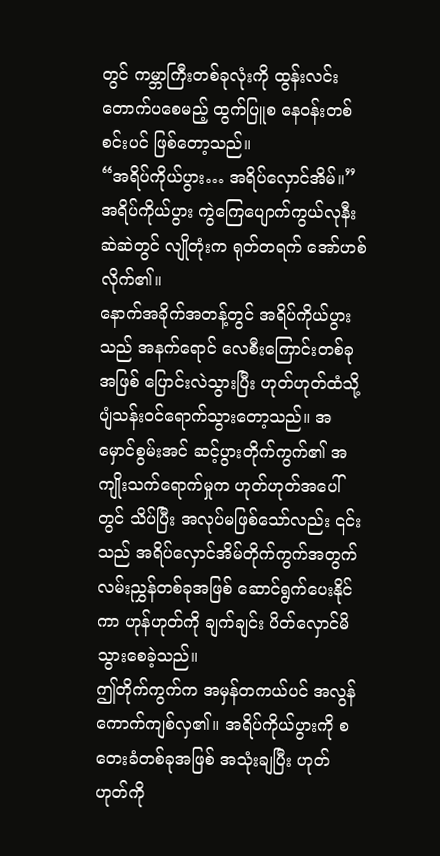တွင် ကမ္ဘာကြီးတစ်ခုလုံးကို ထွန်းလင်းတောက်ပစေမည့် ထွက်ပြူစ နေဝန်းတစ်စင်းပင် ဖြစ်တော့သည်။
“အရိပ်ကိုယ်ပွား… အရိပ်လှောင်အိမ်။”
အရိပ်ကိုယ်ပွား ကွဲကြေပျောက်ကွယ်လုနီးဆဲဆဲတွင် လျိုတုံးက ရုတ်တရက် အော်ဟစ်လိုက်၏။
နောက်အခိုက်အတန့်တွင် အရိပ်ကိုယ်ပွားသည် အနက်ရောင် လေစီးကြောင်းတစ်ခုအဖြစ် ပြောင်းလဲသွားပြီး ဟုတ်ဟုတ်ထံသို့ ပျံသန်းဝင်ရောက်သွားတော့သည်။ အမှောင်စွမ်းအင် ဆင့်ပွားတိုက်ကွက်၏ အကျိုးသက်ရောက်မှုက ဟုတ်ဟုတ်အပေါ်တွင် သိပ်ပြီး အလုပ်မဖြစ်သော်လည်း ၎င်းသည် အရိပ်လှောင်အိမ်တိုက်ကွက်အတွက် လမ်းညွှန်တစ်ခုအဖြစ် ဆောင်ရွက်ပေးနိုင်ကာ ဟုန်ဟုတ်ကို ချက်ချင်း ပိတ်လှောင်မိသွားစေခဲ့သည်။
ဤတိုက်ကွက်က အမှန်တကယ်ပင် အလွန် ကောက်ကျစ်လှ၏။ အရိပ်ကိုယ်ပွားကို စတေးခံတစ်ခုအဖြစ် အသုံးချပြီး ဟုတ်ဟုတ်ကို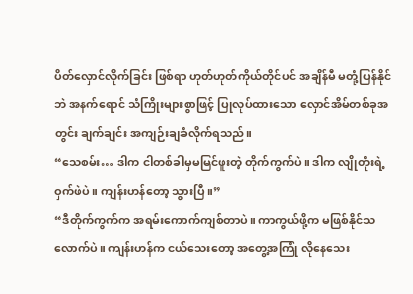ပိတ်လှောင်လိုက်ခြင်း ဖြစ်ရာ ဟုတ်ဟုတ်ကိုယ်တိုင်ပင် အချိန်မီ မတုံ့ပြန်နိုင်ဘဲ အနက်ရောင် သံကြိုးများစွာဖြင့် ပြုလုပ်ထားသော လှောင်အိမ်တစ်ခုအတွင်း ချက်ချင်း အကျဉ်းချခံလိုက်ရသည်။
“သေစမ်း… ဒါက ငါတစ်ခါမှမမြင်ဖူးတဲ့ တိုက်ကွက်ပဲ။ ဒါက လျိုတုံးရဲ့ ဝှက်ဖဲပဲ။ ကျန်းဟန်တော့ သွားပြီ။”
“ဒီတိုက်ကွက်က အရမ်းကောက်ကျစ်တာပဲ။ ကာကွယ်ဖို့က မဖြစ်နိုင်သလောက်ပဲ။ ကျန်းဟန်က ငယ်သေးတော့ အတွေ့အကြုံ လိုနေသေး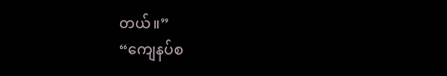တယ်။”
“ကျေနပ်စ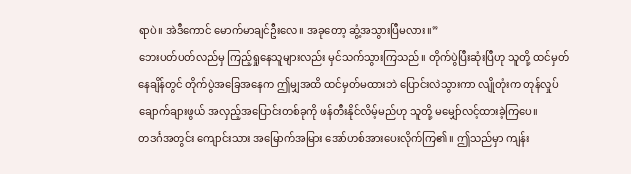ရာပဲ။ အဲဒီကောင် မောက်မာချင်ဦးလေ။ အခုတော့ ဆွံ့အသွားပြီမလား။”
ဘေးပတ်ပတ်လည်မှ ကြည့်ရှုနေသူများလည်း မှင်သက်သွားကြသည်။ တိုက်ပွဲပြီးဆုံးပြီဟု သူတို့ ထင်မှတ်နေချိန်တွင် တိုက်ပွဲအခြေအနေက ဤမျှအထိ ထင်မှတ်မထားဘဲ ပြောင်းလဲသွားကာ လျိုတုံးက တုန်လှုပ်ချောက်ချားဖွယ် အလှည့်အပြောင်းတစ်ခုကို ဖန်တီးနိုင်လိမ့်မည်ဟု သူတို့ မမျှော်လင့်ထားခဲ့ကြပေ။
တဒင်္ဂအတွင်း ကျောင်းသား အမြောက်အမြား အော်ဟစ်အားပေးလိုက်ကြ၏။ ဤသည်မှာ ကျန်း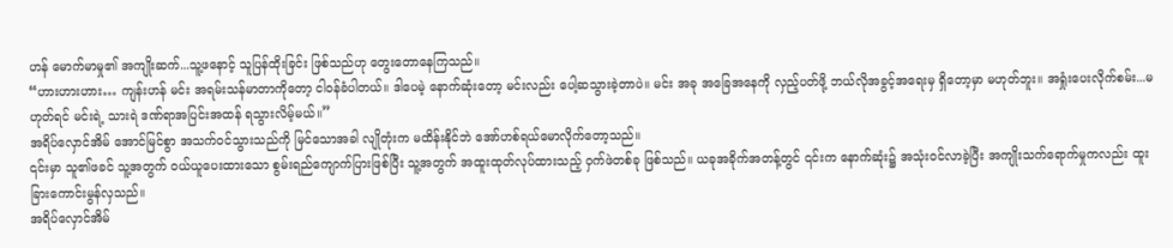ဟန် မောက်မာမှု၏ အကျိုးဆက်...သူ့ဖနောင့် သူပြန်ထိုးခြင်း ဖြစ်သည်ဟု တွေးတောနေကြသည်။
“ဟားဟားဟား… ကျန်းဟန် မင်း အရမ်းသန်မာတာကိုတော့ ငါဝန်ခံပါတယ်။ ဒါပေမဲ့ နောက်ဆုံးတော့ မင်းလည်း ပေါ့ဆသွားခဲ့တာပဲ။ မင်း အခု အခြေအနေကို လှည့်ပတ်ဖို့ ဘယ်လိုအခွင့်အရေးမှ ရှိတော့မှာ မဟုတ်ဘူး။ အရှုံးပေးလိုက်စမ်း...မဟုတ်ရင် မင်းရဲ့ သားရဲ ဒဏ်ရာအပြင်းအထန် ရသွားလိမ့်မယ်။”
အရိပ်လှောင်အိမ် အောင်မြင်စွာ အသက်ဝင်သွားသည်ကို မြင်သောအခါ လျိုတုံးက မထိန်းနိုင်ဘဲ အော်ဟစ်ရယ်မောလိုက်တော့သည်။
၎င်းမှာ သူ၏ဖခင် သူ့အတွက် ဝယ်ယူပေးထားသော စွမ်းရည်ကျောက်ပြားဖြစ်ပြီး သူ့အတွက် အထူးထုတ်လုပ်ထားသည့် ဝှက်ဖဲတစ်ခု ဖြစ်သည်။ ယခုအခိုက်အတန့်တွင် ၎င်းက နောက်ဆုံး၌ အသုံးဝင်လာခဲ့ပြီး အကျိုးသက်ရောက်မှုကလည်း ထူးခြားကောင်းမွန်လှသည်။
အရိပ်လှောင်အိမ်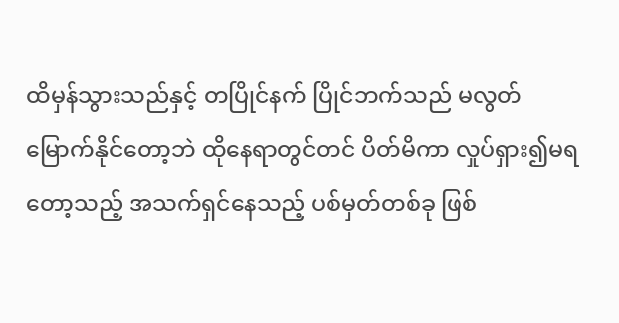ထိမှန်သွားသည်နှင့် တပြိုင်နက် ပြိုင်ဘက်သည် မလွတ်မြောက်နိုင်တော့ဘဲ ထိုနေရာတွင်တင် ပိတ်မိကာ လှုပ်ရှား၍မရတော့သည့် အသက်ရှင်နေသည့် ပစ်မှတ်တစ်ခု ဖြစ်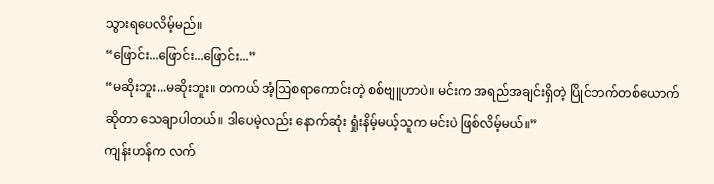သွားရပေလိမ့်မည်။
“ဖြောင်း...ဖြောင်း...ဖြောင်း...”
“မဆိုးဘူး...မဆိုးဘူး။ တကယ် အံ့ဩစရာကောင်းတဲ့ စစ်ဗျူဟာပဲ။ မင်းက အရည်အချင်းရှိတဲ့ ပြိုင်ဘက်တစ်ယောက် ဆိုတာ သေချာပါတယ်။ ဒါပေမဲ့လည်း နောက်ဆုံး ရှုံးနိမ့်မယ့်သူက မင်းပဲ ဖြစ်လိမ့်မယ်။”
ကျန်းဟန်က လက်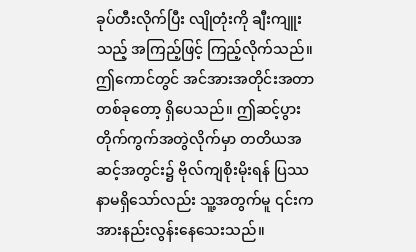ခုပ်တီးလိုက်ပြီး လျိုတုံးကို ချီးကျူးသည့် အကြည့်ဖြင့် ကြည့်လိုက်သည်။ ဤကောင်တွင် အင်အားအတိုင်းအတာတစ်ခုတော့ ရှိပေသည်။ ဤဆင့်ပွားတိုက်ကွက်အတွဲလိုက်မှာ တတိယအဆင့်အတွင်း၌ ဗိုလ်ကျစိုးမိုးရန် ပြဿနာမရှိသော်လည်း သူ့အတွက်မူ ၎င်းက အားနည်းလွန်းနေသေးသည်။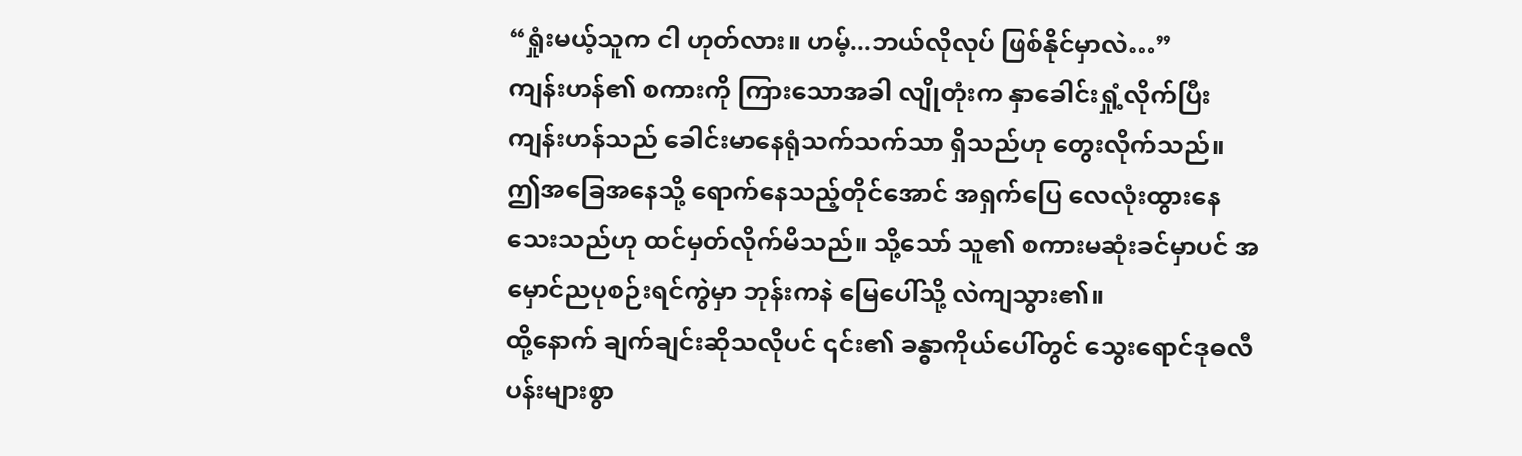“ရှုံးမယ့်သူက ငါ ဟုတ်လား။ ဟမ့်...ဘယ်လိုလုပ် ဖြစ်နိုင်မှာလဲ…”
ကျန်းဟန်၏ စကားကို ကြားသောအခါ လျိုတုံးက နှာခေါင်းရှုံ့လိုက်ပြီး ကျန်းဟန်သည် ခေါင်းမာနေရုံသက်သက်သာ ရှိသည်ဟု တွေးလိုက်သည်။ ဤအခြေအနေသို့ ရောက်နေသည့်တိုင်အောင် အရှက်ပြေ လေလုံးထွားနေသေးသည်ဟု ထင်မှတ်လိုက်မိသည်။ သို့သော် သူ၏ စကားမဆုံးခင်မှာပင် အမှောင်ညပုစဉ်းရင်ကွဲမှာ ဘုန်းကနဲ မြေပေါ်သို့ လဲကျသွား၏။
ထို့နောက် ချက်ချင်းဆိုသလိုပင် ၎င်း၏ ခန္ဓာကိုယ်ပေါ်တွင် သွေးရောင်ဒုဓလီပန်းများစွာ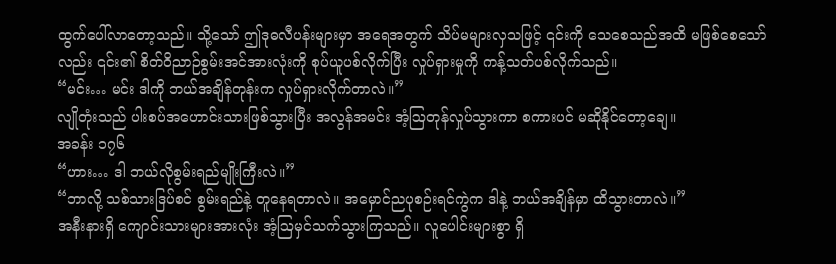ထွက်ပေါ်လာတော့သည်။ သို့သော် ဤဒုဓလီပန်းများမှာ အရေအတွက် သိပ်မများလှသဖြင့် ၎င်းကို သေစေသည်အထိ မဖြစ်စေသော်လည်း ၎င်း၏ စိတ်ဝိညာဉ်စွမ်းအင်အားလုံးကို စုပ်ယူပစ်လိုက်ပြီး လှုပ်ရှားမှုကို ကန့်သတ်ပစ်လိုက်သည်။
“မင်း… မင်း ဒါကို ဘယ်အချိန်တုန်းက လှုပ်ရှားလိုက်တာလဲ။”
လျိုတုံးသည် ပါးစပ်အဟောင်းသားဖြစ်သွားပြီး အလွန်အမင်း အံ့ဩတုန်လှုပ်သွားကာ စကားပင် မဆိုနိုင်တော့ချေ။
အခန်း ၁၇၆
“ဟား… ဒါ ဘယ်လိုစွမ်းရည်မျိုးကြီးလဲ။”
“ဘာလို့ သစ်သားဒြပ်စင် စွမ်းရည်နဲ့ တူနေရတာလဲ။ အမှောင်ညပုစဉ်းရင်ကွဲက ဒါနဲ့ ဘယ်အချိန်မှာ ထိသွားတာလဲ။”
အနီးနားရှိ ကျောင်းသားများအားလုံး အံ့ဩမှင်သက်သွားကြသည်။ လူပေါင်းများစွာ ရှိ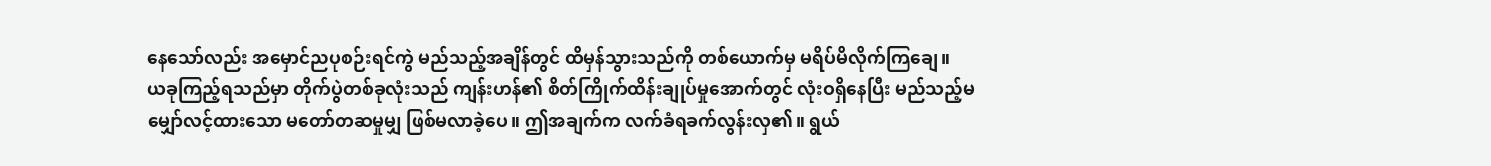နေသော်လည်း အမှောင်ညပုစဉ်းရင်ကွဲ မည်သည့်အချိန်တွင် ထိမှန်သွားသည်ကို တစ်ယောက်မှ မရိပ်မိလိုက်ကြချေ။
ယခုကြည့်ရသည်မှာ တိုက်ပွဲတစ်ခုလုံးသည် ကျန်းဟန်၏ စိတ်ကြိုက်ထိန်းချုပ်မှုအောက်တွင် လုံးဝရှိနေပြီး မည်သည့်မမျှော်လင့်ထားသော မတော်တဆမှုမျှ ဖြစ်မလာခဲ့ပေ။ ဤအချက်က လက်ခံရခက်လွန်းလှ၏။ ရွယ်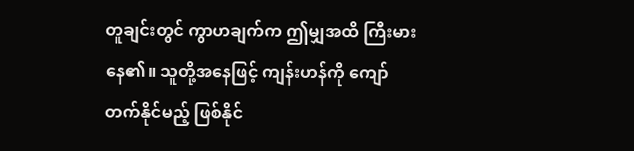တူချင်းတွင် ကွာဟချက်က ဤမျှအထိ ကြီးမားနေ၏။ သူတို့အနေဖြင့် ကျန်းဟန်ကို ကျော်တက်နိုင်မည့် ဖြစ်နိုင်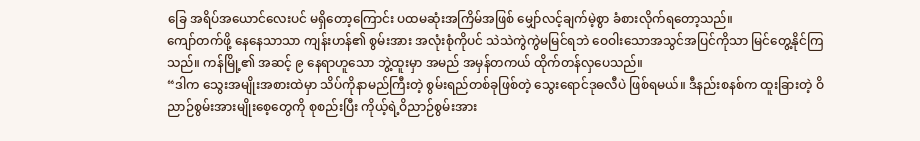ခြေ အရိပ်အယောင်လေးပင် မရှိတော့ကြောင်း ပထမဆုံးအကြိမ်အဖြစ် မျှော်လင့်ချက်မဲ့စွာ ခံစားလိုက်ရတော့သည်။
ကျော်တက်ဖို့ နေနေသာသာ ကျန်းဟန်၏ စွမ်းအား အလုံးစုံကိုပင် သဲသဲကွဲကွဲမမြင်ရဘဲ ဝေဝါးသောအသွင်အပြင်ကိုသာ မြင်တွေ့နိုင်ကြသည်။ ကန်မြို့၏ အဆင့် ၉ နေရာဟူသော ဘွဲ့ထူးမှာ အမည် အမှန်တကယ် ထိုက်တန်လှပေသည်။
“ဒါက သွေးအမျိုးအစားထဲမှာ သိပ်ကိုနာမည်ကြီးတဲ့ စွမ်းရည်တစ်ခုဖြစ်တဲ့ သွေးရောင်ဒုဓလီပဲ ဖြစ်ရမယ်။ ဒီနည်းစနစ်က ထူးခြားတဲ့ ဝိညာဉ်စွမ်းအားမျိုးစေ့တွေကို စုစည်းပြီး ကိုယ့်ရဲ့ဝိညာဉ်စွမ်းအား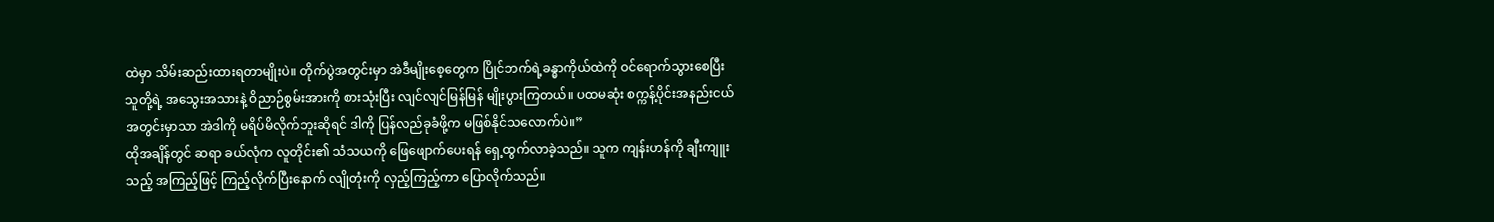ထဲမှာ သိမ်းဆည်းထားရတာမျိုးပဲ။ တိုက်ပွဲအတွင်းမှာ အဲဒီမျိုးစေ့တွေက ပြိုင်ဘက်ရဲ့ခန္ဓာကိုယ်ထဲကို ဝင်ရောက်သွားစေပြီး သူတို့ရဲ့ အသွေးအသားနဲ့ ဝိညာဉ်စွမ်းအားကို စားသုံးပြီး လျင်လျင်မြန်မြန် မျိုးပွားကြတယ်။ ပထမဆုံး စက္ကန့်ပိုင်းအနည်းငယ်အတွင်းမှာသာ အဲဒါကို မရိပ်မိလိုက်ဘူးဆိုရင် ဒါကို ပြန်လည်ခုခံဖို့က မဖြစ်နိုင်သလောက်ပဲ။”
ထိုအချိန်တွင် ဆရာ ခယ်လုံက လူတိုင်း၏ သံသယကို ဖြေဖျောက်ပေးရန် ရှေ့ထွက်လာခဲ့သည်။ သူက ကျန်းဟန်ကို ချီးကျူးသည့် အကြည့်ဖြင့် ကြည့်လိုက်ပြီးနောက် လျိုတုံးကို လှည့်ကြည့်ကာ ပြောလိုက်သည်။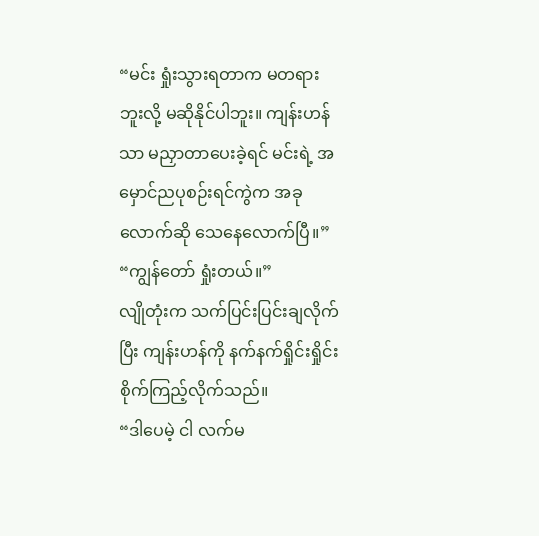“မင်း ရှုံးသွားရတာက မတရားဘူးလို့ မဆိုနိုင်ပါဘူး။ ကျန်းဟန်သာ မညှာတာပေးခဲ့ရင် မင်းရဲ့ အမှောင်ညပုစဉ်းရင်ကွဲက အခုလောက်ဆို သေနေလောက်ပြီ။”
“ကျွန်တော် ရှုံးတယ်။”
လျိုတုံးက သက်ပြင်းပြင်းချလိုက်ပြီး ကျန်းဟန်ကို နက်နက်ရှိုင်းရှိုင်း စိုက်ကြည့်လိုက်သည်။
“ဒါပေမဲ့ ငါ လက်မ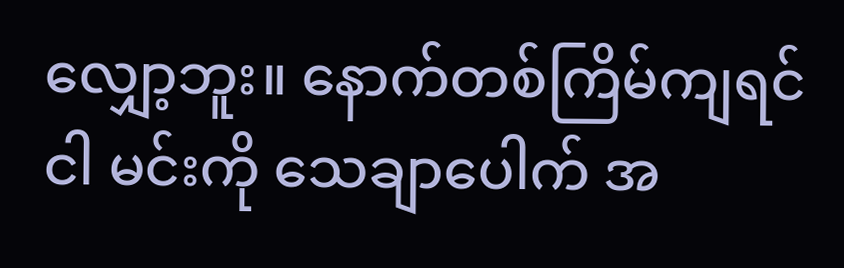လျှော့ဘူး။ နောက်တစ်ကြိမ်ကျရင် ငါ မင်းကို သေချာပေါက် အ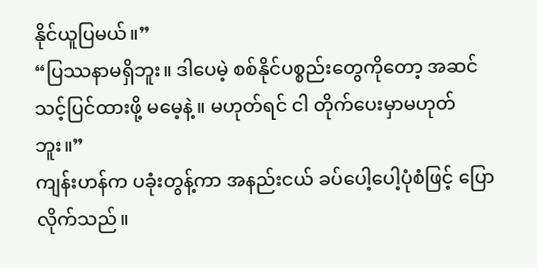နိုင်ယူပြမယ်။”
“ပြဿနာမရှိဘူး။ ဒါပေမဲ့ စစ်နိုင်ပစ္စည်းတွေကိုတော့ အဆင်သင့်ပြင်ထားဖို့ မမေ့နဲ့။ မဟုတ်ရင် ငါ တိုက်ပေးမှာမဟုတ်ဘူး။”
ကျန်းဟန်က ပခုံးတွန့်ကာ အနည်းငယ် ခပ်ပေါ့ပေါ့ပုံစံဖြင့် ပြောလိုက်သည်။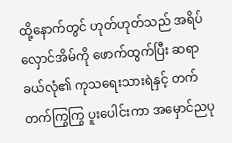ထို့နောက်တွင် ဟုတ်ဟုတ်သည် အရိပ်လှောင်အိမ်ကို ဖောက်ထွက်ပြီး ဆရာခယ်လုံ၏ ကုသရေးသားရဲနှင့် တက်တက်ကြွကြွ ပူးပေါင်းကာ အမှောင်ညပု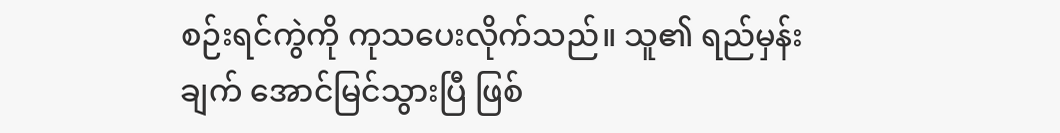စဉ်းရင်ကွဲကို ကုသပေးလိုက်သည်။ သူ၏ ရည်မှန်းချက် အောင်မြင်သွားပြီ ဖြစ်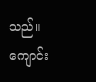သည်။ ကျောင်း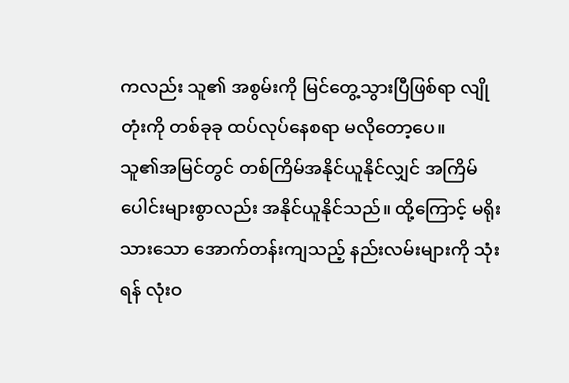ကလည်း သူ၏ အစွမ်းကို မြင်တွေ့သွားပြီဖြစ်ရာ လျိုတုံးကို တစ်ခုခု ထပ်လုပ်နေစရာ မလိုတော့ပေ။
သူ၏အမြင်တွင် တစ်ကြိမ်အနိုင်ယူနိုင်လျှင် အကြိမ်ပေါင်းများစွာလည်း အနိုင်ယူနိုင်သည်။ ထို့ကြောင့် မရိုးသားသော အောက်တန်းကျသည့် နည်းလမ်းများကို သုံးရန် လုံးဝ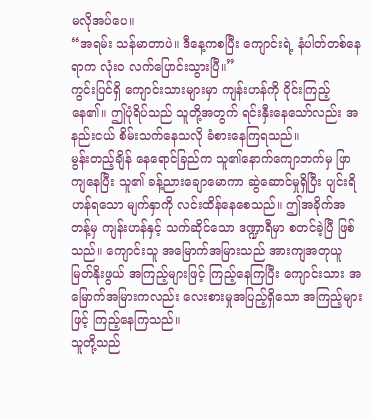မလိုအပ်ပေ။
“အရမ်း သန်မာတာပဲ။ ဒီနေ့ကစပြီး ကျောင်းရဲ့ နံပါတ်တစ်နေရာက လုံးဝ လက်ပြောင်းသွားပြီ။”
ကွင်းပြင်ရှိ ကျောင်းသားများမှာ ကျန်းဟန်ကို ဝိုင်းကြည့်နေ၏။ ဤပုံရိပ်သည် သူတို့အတွက် ရင်းနှီးနေသော်လည်း အနည်းငယ် စိမ်းသက်နေသလို ခံစားနေကြရသည်။
မွန်းတည့်ချိန် နေရောင်ခြည်က သူ၏နောက်ကျောဘက်မှ ဖြာကျနေပြီး သူ၏ ခန့်ညားချောမောကာ ဆွဲဆောင်မှုရှိပြီး ပျင်းရိဟန်ရသော မျက်နှာကို လင်းထိန်နေစေသည်။ ဤအခိုက်အတန့်မှ ကျန်းဟန်နှင့် သက်ဆိုင်သော ဒဏ္ဍာရီမှာ စတင်ခဲ့ပြီ ဖြစ်သည်။ ကျောင်းသူ အမြောက်အမြားသည် အားကျအတုယူ မြတ်နိုးဖွယ် အကြည့်များဖြင့် ကြည့်နေကြပြီး ကျောင်းသား အမြောက်အမြားကလည်း လေးစားမှုအပြည့်ရှိသော အကြည့်များဖြင့် ကြည့်နေကြသည်။
သူတို့သည်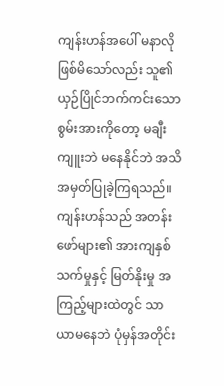ကျန်းဟန်အပေါ် မနာလိုဖြစ်မိသော်လည်း သူ၏ ယှဉ်ပြိုင်ဘက်ကင်းသော စွမ်းအားကိုတော့ မချီးကျူးဘဲ မနေနိုင်ဘဲ အသိအမှတ်ပြုခဲ့ကြရသည်။
ကျန်းဟန်သည် အတန်းဖော်များ၏ အားကျနှစ်သက်မှုနှင့် မြတ်နိုးမှု အကြည့်များထဲတွင် သာယာမနေဘဲ ပုံမှန်အတိုင်း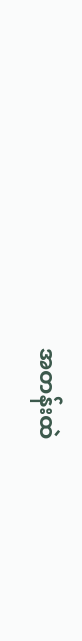အတန်းထဲ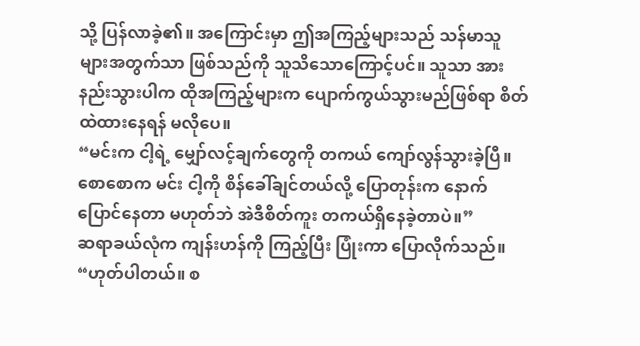သို့ ပြန်လာခဲ့၏။ အကြောင်းမှာ ဤအကြည့်များသည် သန်မာသူများအတွက်သာ ဖြစ်သည်ကို သူသိသောကြောင့်ပင်။ သူသာ အားနည်းသွားပါက ထိုအကြည့်များက ပျောက်ကွယ်သွားမည်ဖြစ်ရာ စိတ်ထဲထားနေရန် မလိုပေ။
“မင်းက ငါ့ရဲ့ မျှော်လင့်ချက်တွေကို တကယ် ကျော်လွန်သွားခဲ့ပြီ။ စောစောက မင်း ငါ့ကို စိန်ခေါ်ချင်တယ်လို့ ပြောတုန်းက နောက်ပြောင်နေတာ မဟုတ်ဘဲ အဲဒီစိတ်ကူး တကယ်ရှိနေခဲ့တာပဲ။”
ဆရာခယ်လုံက ကျန်းဟန်ကို ကြည့်ပြီး ပြုံးကာ ပြောလိုက်သည်။
“ဟုတ်ပါတယ်။ စ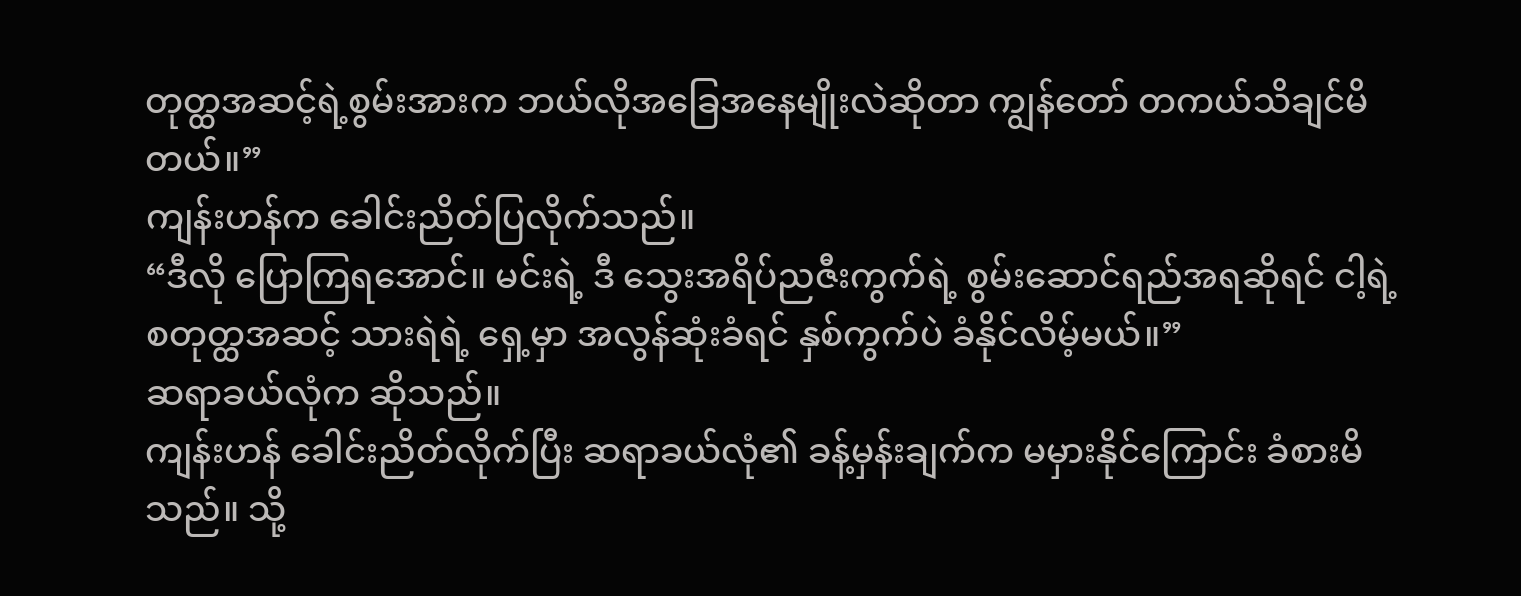တုတ္ထအဆင့်ရဲ့စွမ်းအားက ဘယ်လိုအခြေအနေမျိုးလဲဆိုတာ ကျွန်တော် တကယ်သိချင်မိတယ်။”
ကျန်းဟန်က ခေါင်းညိတ်ပြလိုက်သည်။
“ဒီလို ပြောကြရအောင်။ မင်းရဲ့ ဒီ သွေးအရိပ်ညဇီးကွက်ရဲ့ စွမ်းဆောင်ရည်အရဆိုရင် ငါ့ရဲ့ စတုတ္ထအဆင့် သားရဲရဲ့ ရှေ့မှာ အလွန်ဆုံးခံရင် နှစ်ကွက်ပဲ ခံနိုင်လိမ့်မယ်။”
ဆရာခယ်လုံက ဆိုသည်။
ကျန်းဟန် ခေါင်းညိတ်လိုက်ပြီး ဆရာခယ်လုံ၏ ခန့်မှန်းချက်က မမှားနိုင်ကြောင်း ခံစားမိသည်။ သို့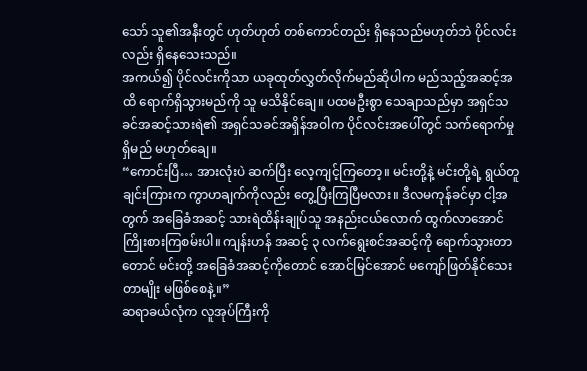သော် သူ၏အနီးတွင် ဟုတ်ဟုတ် တစ်ကောင်တည်း ရှိနေသည်မဟုတ်ဘဲ ပိုင်လင်းလည်း ရှိနေသေးသည်။
အကယ်၍ ပိုင်လင်းကိုသာ ယခုထုတ်လွှတ်လိုက်မည်ဆိုပါက မည်သည့်အဆင့်အထိ ရောက်ရှိသွားမည်ကို သူ မသိနိုင်ချေ။ ပထမဦးစွာ သေချာသည်မှာ အရှင်သခင်အဆင့်သားရဲ၏ အရှင်သခင်အရှိန်အဝါက ပိုင်လင်းအပေါ်တွင် သက်ရောက်မှုရှိမည် မဟုတ်ချေ။
“ကောင်းပြီ… အားလုံးပဲ ဆက်ပြီး လေ့ကျင့်ကြတော့။ မင်းတို့နဲ့ မင်းတို့ရဲ့ ရွယ်တူချင်းကြားက ကွာဟချက်ကိုလည်း တွေ့ပြီးကြပြီမလား။ ဒီလမကုန်ခင်မှာ ငါ့အတွက် အခြေခံအဆင့် သားရဲထိန်းချုပ်သူ အနည်းငယ်လောက် ထွက်လာအောင် ကြိုးစားကြစမ်းပါ။ ကျန်းဟန် အဆင့် ၃ လက်ရွေးစင်အဆင့်ကို ရောက်သွားတာတောင် မင်းတို့ အခြေခံအဆင့်ကိုတောင် အောင်မြင်အောင် မကျော်ဖြတ်နိုင်သေးတာမျိုး မဖြစ်စေနဲ့။”
ဆရာခယ်လုံက လူအုပ်ကြီးကို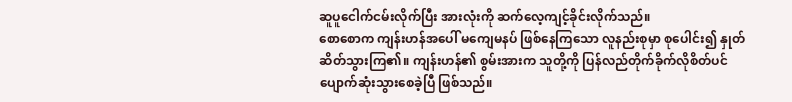ဆူပူငေါက်ငမ်းလိုက်ပြီး အားလုံးကို ဆက်လေ့ကျင့်ခိုင်းလိုက်သည်။
စောစောက ကျန်းဟန်အပေါ် မကျေမနပ် ဖြစ်နေကြသော လူနည်းစုမှာ စုပေါင်း၍ နှုတ်ဆိတ်သွားကြ၏။ ကျန်းဟန်၏ စွမ်းအားက သူတို့ကို ပြန်လည်တိုက်ခိုက်လိုစိတ်ပင် ပျောက်ဆုံးသွားစေခဲ့ပြီ ဖြစ်သည်။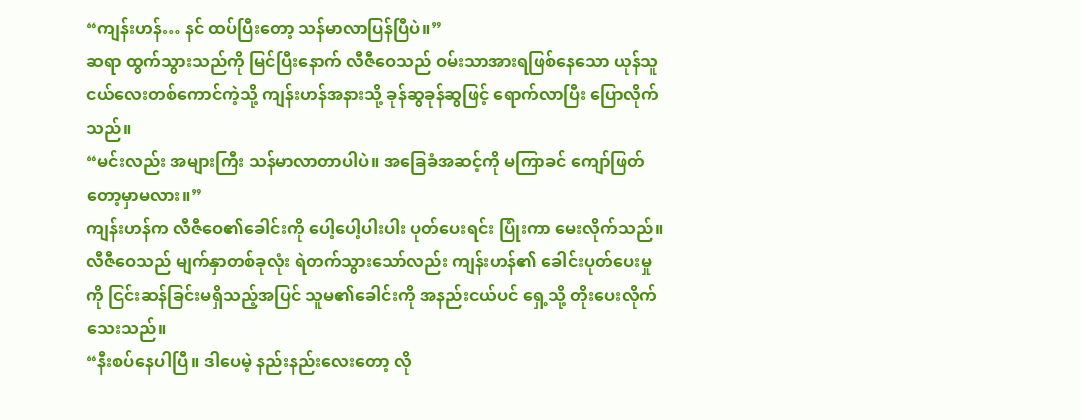“ကျန်းဟန်… နင် ထပ်ပြီးတော့ သန်မာလာပြန်ပြီပဲ။”
ဆရာ ထွက်သွားသည်ကို မြင်ပြီးနောက် လီဇီဝေသည် ဝမ်းသာအားရဖြစ်နေသော ယုန်သူငယ်လေးတစ်ကောင်ကဲ့သို့ ကျန်းဟန်အနားသို့ ခုန်ဆွခုန်ဆွဖြင့် ရောက်လာပြီး ပြောလိုက်သည်။
“မင်းလည်း အများကြီး သန်မာလာတာပါပဲ။ အခြေခံအဆင့်ကို မကြာခင် ကျော်ဖြတ်တော့မှာမလား။”
ကျန်းဟန်က လီဇီဝေ၏ခေါင်းကို ပေါ့ပေါ့ပါးပါး ပုတ်ပေးရင်း ပြုံးကာ မေးလိုက်သည်။
လီဇီဝေသည် မျက်နှာတစ်ခုလုံး ရဲတက်သွားသော်လည်း ကျန်းဟန်၏ ခေါင်းပုတ်ပေးမှုကို ငြင်းဆန်ခြင်းမရှိသည့်အပြင် သူမ၏ခေါင်းကို အနည်းငယ်ပင် ရှေ့သို့ တိုးပေးလိုက်သေးသည်။
“နီးစပ်နေပါပြီ။ ဒါပေမဲ့ နည်းနည်းလေးတော့ လို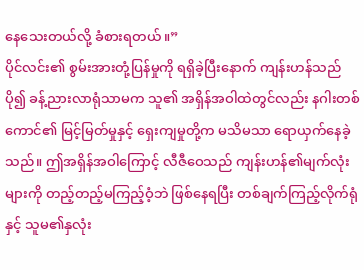နေသေးတယ်လို့ ခံစားရတယ်။”
ပိုင်လင်း၏ စွမ်းအားတုံ့ပြန်မှုကို ရရှိခဲ့ပြီးနောက် ကျန်းဟန်သည် ပို၍ ခန့်ညားလာရုံသာမက သူ၏ အရှိန်အဝါထဲတွင်လည်း နဂါးတစ်ကောင်၏ မြင့်မြတ်မှုနှင့် ရှေးကျမှုတို့က မသိမသာ ရောယှက်နေခဲ့သည်။ ဤအရှိန်အဝါကြောင့် လီဇီဝေသည် ကျန်းဟန်၏မျက်လုံးများကို တည့်တည့်မကြည့်ဝံ့ဘဲ ဖြစ်နေရပြီး တစ်ချက်ကြည့်လိုက်ရုံနှင့် သူမ၏နှလုံး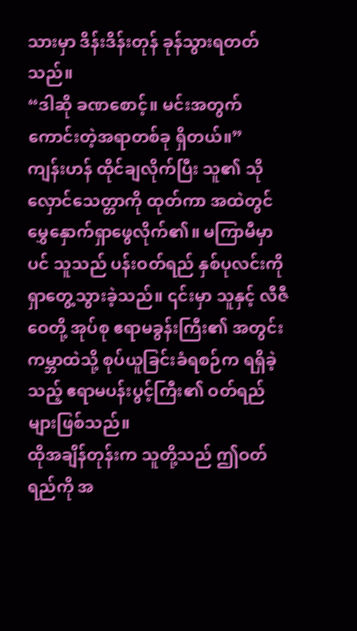သားမှာ ဒိန်းဒိန်းတုန် ခုန်သွားရတတ်သည်။
“ဒါဆို ခဏစောင့်။ မင်းအတွက် ကောင်းတဲ့အရာတစ်ခု ရှိတယ်။”
ကျန်းဟန် ထိုင်ချလိုက်ပြီး သူ၏ သိုလှောင်သေတ္တာကို ထုတ်ကာ အထဲတွင် မွှေနှောက်ရှာဖွေလိုက်၏။ မကြာမီမှာပင် သူသည် ပန်းဝတ်ရည် နှစ်ပုလင်းကို ရှာတွေ့သွားခဲ့သည်။ ၎င်းမှာ သူနှင့် လီဇီဝေတို့ အုပ်စု ဧရာမခွန်းကြီး၏ အတွင်းကမ္ဘာထဲသို့ စုပ်ယူခြင်းခံရစဉ်က ရရှိခဲ့သည့် ဧရာမပန်းပွင့်ကြီး၏ ဝတ်ရည်များဖြစ်သည်။
ထိုအချိန်တုန်းက သူတို့သည် ဤဝတ်ရည်ကို အ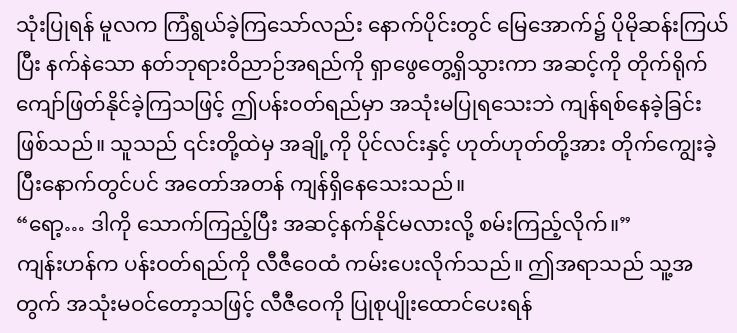သုံးပြုရန် မူလက ကြံရွယ်ခဲ့ကြသော်လည်း နောက်ပိုင်းတွင် မြေအောက်၌ ပိုမိုဆန်းကြယ်ပြီး နက်နဲသော နတ်ဘုရားဝိညာဉ်အရည်ကို ရှာဖွေတွေ့ရှိသွားကာ အဆင့်ကို တိုက်ရိုက်ကျော်ဖြတ်နိုင်ခဲ့ကြသဖြင့် ဤပန်းဝတ်ရည်မှာ အသုံးမပြုရသေးဘဲ ကျန်ရစ်နေခဲ့ခြင်း ဖြစ်သည်။ သူသည် ၎င်းတို့ထဲမှ အချို့ကို ပိုင်လင်းနှင့် ဟုတ်ဟုတ်တို့အား တိုက်ကျွေးခဲ့ပြီးနောက်တွင်ပင် အတော်အတန် ကျန်ရှိနေသေးသည်။
“ရော့… ဒါကို သောက်ကြည့်ပြီး အဆင့်နက်နိုင်မလားလို့ စမ်းကြည့်လိုက်။”
ကျန်းဟန်က ပန်းဝတ်ရည်ကို လီဇီဝေထံ ကမ်းပေးလိုက်သည်။ ဤအရာသည် သူ့အတွက် အသုံးမဝင်တော့သဖြင့် လီဇီဝေကို ပြုစုပျိုးထောင်ပေးရန်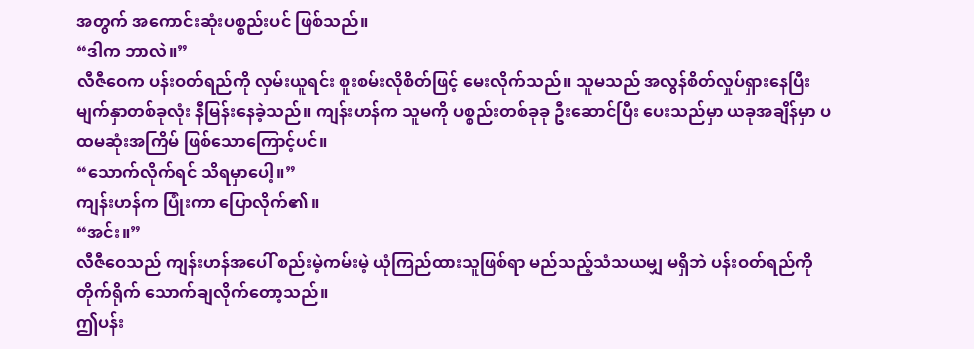အတွက် အကောင်းဆုံးပစ္စည်းပင် ဖြစ်သည်။
“ဒါက ဘာလဲ။”
လီဇီဝေက ပန်းဝတ်ရည်ကို လှမ်းယူရင်း စူးစမ်းလိုစိတ်ဖြင့် မေးလိုက်သည်။ သူမသည် အလွန်စိတ်လှုပ်ရှားနေပြီး မျက်နှာတစ်ခုလုံး နီမြန်းနေခဲ့သည်။ ကျန်းဟန်က သူမကို ပစ္စည်းတစ်ခုခု ဦးဆောင်ပြီး ပေးသည်မှာ ယခုအချိန်မှာ ပထမဆုံးအကြိမ် ဖြစ်သောကြောင့်ပင်။
“သောက်လိုက်ရင် သိရမှာပေါ့။”
ကျန်းဟန်က ပြုံးကာ ပြောလိုက်၏။
“အင်း။”
လီဇီဝေသည် ကျန်းဟန်အပေါ် စည်းမဲ့ကမ်းမဲ့ ယုံကြည်ထားသူဖြစ်ရာ မည်သည့်သံသယမျှ မရှိဘဲ ပန်းဝတ်ရည်ကို တိုက်ရိုက် သောက်ချလိုက်တော့သည်။
ဤပန်း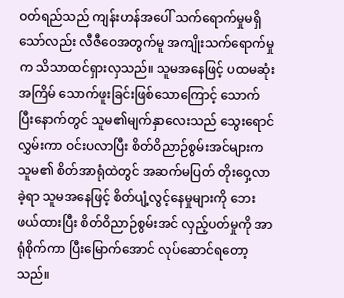ဝတ်ရည်သည် ကျန်းဟန်အပေါ် သက်ရောက်မှုမရှိသော်လည်း လီဇီဝေအတွက်မူ အကျိုးသက်ရောက်မှုက သိသာထင်ရှားလှသည်။ သူမအနေဖြင့် ပထမဆုံးအကြိမ် သောက်ဖူးခြင်းဖြစ်သောကြောင့် သောက်ပြီးနောက်တွင် သူမ၏မျက်နှာလေးသည် သွေးရောင်လွှမ်းကာ ဝင်းပလာပြီး စိတ်ဝိညာဉ်စွမ်းအင်များက သူမ၏ စိတ်အာရုံထဲတွင် အဆက်မပြတ် တိုးဝှေ့လာခဲ့ရာ သူမအနေဖြင့် စိတ်ပျံ့လွင့်နေမှုများကို ဘေးဖယ်ထားပြီး စိတ်ဝိညာဉ်စွမ်းအင် လှည့်ပတ်မှုကို အာရုံစိုက်ကာ ပြီးမြောက်အောင် လုပ်ဆောင်ရတော့သည်။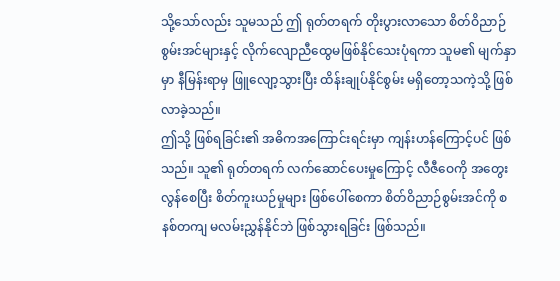သို့သော်လည်း သူမသည် ဤ ရုတ်တရက် တိုးပွားလာသော စိတ်ဝိညာဉ်စွမ်းအင်များနှင့် လိုက်လျောညီထွေမဖြစ်နိုင်သေးပုံရကာ သူမ၏ မျက်နှာမှာ နီမြန်းရာမှ ဖြူလျော့သွားပြီး ထိန်းချုပ်နိုင်စွမ်း မရှိတော့သကဲ့သို့ ဖြစ်လာခဲ့သည်။
ဤသို့ ဖြစ်ရခြင်း၏ အဓိကအကြောင်းရင်းမှာ ကျန်းဟန်ကြောင့်ပင် ဖြစ်သည်။ သူ၏ ရုတ်တရက် လက်ဆောင်ပေးမှုကြောင့် လီဇီဝေကို အတွေးလွန်စေပြီး စိတ်ကူးယဉ်မှုများ ဖြစ်ပေါ်စေကာ စိတ်ဝိညာဉ်စွမ်းအင်ကို စနစ်တကျ မလမ်းညွှန်နိုင်ဘဲ ဖြစ်သွားရခြင်း ဖြစ်သည်။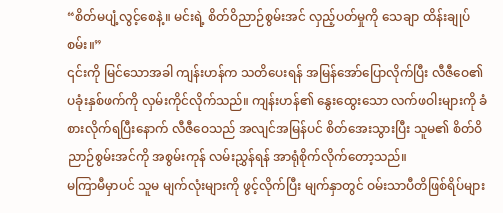“စိတ်မပျံ့လွင့်စေနဲ့။ မင်းရဲ့ စိတ်ဝိညာဉ်စွမ်းအင် လှည့်ပတ်မှုကို သေချာ ထိန်းချုပ်စမ်း။”
၎င်းကို မြင်သောအခါ ကျန်းဟန်က သတိပေးရန် အမြန်အော်ပြောလိုက်ပြီး လီဇီဝေ၏ ပခုံးနှစ်ဖက်ကို လှမ်းကိုင်လိုက်သည်။ ကျန်းဟန်၏ နွေးထွေးသော လက်ဖဝါးများကို ခံစားလိုက်ရပြီးနောက် လီဇီဝေသည် အလျင်အမြန်ပင် စိတ်အေးသွားပြီး သူမ၏ စိတ်ဝိညာဉ်စွမ်းအင်ကို အစွမ်းကုန် လမ်းညွှန်ရန် အာရုံစိုက်လိုက်တော့သည်။
မကြာမီမှာပင် သူမ မျက်လုံးများကို ဖွင့်လိုက်ပြီး မျက်နှာတွင် ဝမ်းသာပီတိဖြစ်ရိပ်များ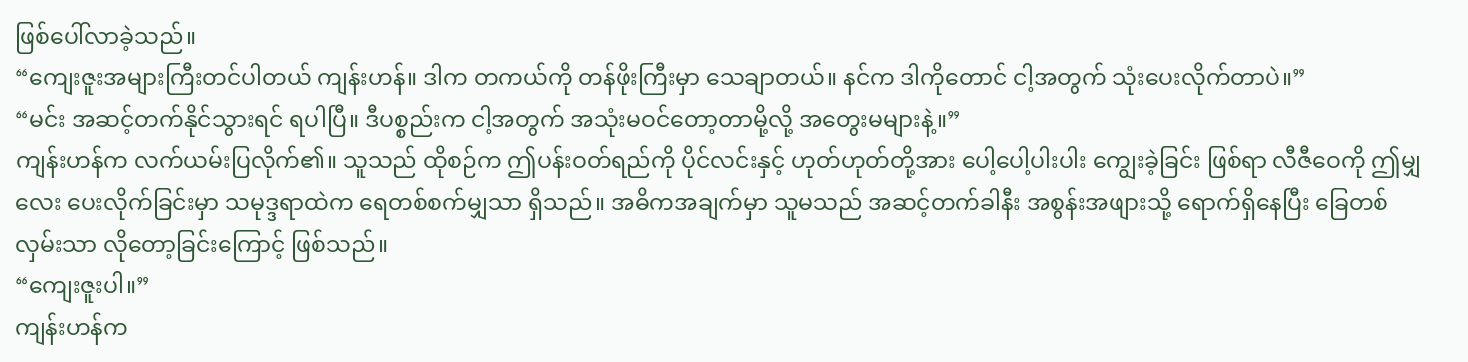ဖြစ်ပေါ်လာခဲ့သည်။
“ကျေးဇူးအများကြီးတင်ပါတယ် ကျန်းဟန်။ ဒါက တကယ်ကို တန်ဖိုးကြီးမှာ သေချာတယ်။ နင်က ဒါကိုတောင် ငါ့အတွက် သုံးပေးလိုက်တာပဲ။”
“မင်း အဆင့်တက်နိုင်သွားရင် ရပါပြီ။ ဒီပစ္စည်းက ငါ့အတွက် အသုံးမဝင်တော့တာမို့လို့ အတွေးမများနဲ့။”
ကျန်းဟန်က လက်ယမ်းပြလိုက်၏။ သူသည် ထိုစဉ်က ဤပန်းဝတ်ရည်ကို ပိုင်လင်းနှင့် ဟုတ်ဟုတ်တို့အား ပေါ့ပေါ့ပါးပါး ကျွေးခဲ့ခြင်း ဖြစ်ရာ လီဇီဝေကို ဤမျှလေး ပေးလိုက်ခြင်းမှာ သမုဒ္ဒရာထဲက ရေတစ်စက်မျှသာ ရှိသည်။ အဓိကအချက်မှာ သူမသည် အဆင့်တက်ခါနီး အစွန်းအဖျားသို့ ရောက်ရှိနေပြီး ခြေတစ်လှမ်းသာ လိုတော့ခြင်းကြောင့် ဖြစ်သည်။
“ကျေးဇူးပါ။”
ကျန်းဟန်က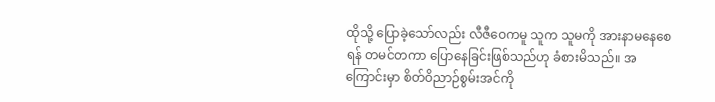ထိုသို့ ပြောခဲ့သော်လည်း လီဇီဝေကမူ သူက သူမကို အားနာမနေစေရန် တမင်တကာ ပြောနေခြင်းဖြစ်သည်ဟု ခံစားမိသည်။ အကြောင်းမှာ စိတ်ဝိညာဉ်စွမ်းအင်ကို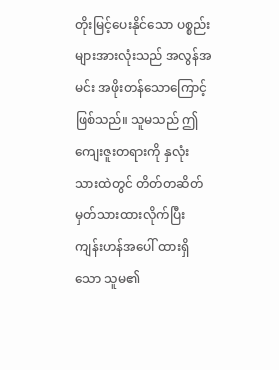တိုးမြင့်ပေးနိုင်သော ပစ္စည်းများအားလုံးသည် အလွန်အမင်း အဖိုးတန်သောကြောင့် ဖြစ်သည်။ သူမသည် ဤကျေးဇူးတရားကို နှလုံးသားထဲတွင် တိတ်တဆိတ် မှတ်သားထားလိုက်ပြီး ကျန်းဟန်အပေါ် ထားရှိသော သူမ၏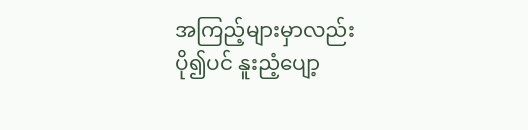အကြည့်များမှာလည်း ပို၍ပင် နူးညံ့ပျော့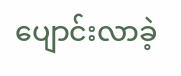ပျောင်းလာခဲ့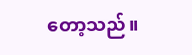တော့သည်။